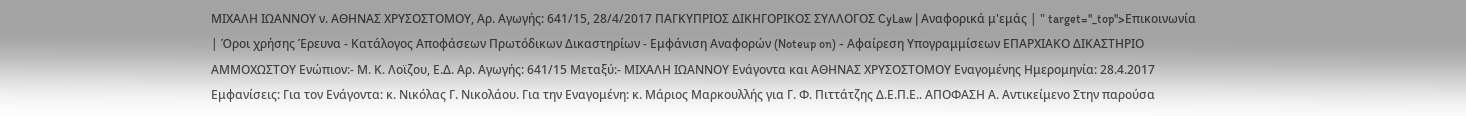ΜΙΧΑΛΗ ΙΩΑΝΝΟΥ ν. ΑΘΗΝΑΣ ΧΡΥΣΟΣΤΟΜΟΥ, Αρ. Αγωγής: 641/15, 28/4/2017 ΠΑΓΚΥΠΡΙΟΣ ΔΙΚΗΓΟΡΙΚΟΣ ΣΥΛΛΟΓΟΣ CyLaw | Αναφορικά μ'εμάς | " target="_top">Επικοινωνία | Όροι χρήσης Έρευνα - Κατάλογος Αποφάσεων Πρωτόδικων Δικαστηρίων - Εμφάνιση Αναφορών (Noteup on) - Αφαίρεση Υπογραμμίσεων ΕΠΑΡΧΙΑΚΟ ΔΙΚΑΣΤΗΡΙΟ ΑΜΜΟΧΩΣΤΟΥ Ενώπιον:- Μ. Κ. Λοϊζου, Ε.Δ. Αρ. Αγωγής: 641/15 Μεταξύ:- ΜΙΧΑΛΗ ΙΩΑΝΝΟΥ Ενάγοντα και ΑΘΗΝΑΣ ΧΡΥΣΟΣΤΟΜΟΥ Εναγομένης Ημερομηνία: 28.4.2017 Εμφανίσεις: Για τον Ενάγοντα: κ. Νικόλας Γ. Νικολάου. Για την Εναγομένη: κ. Μάριος Μαρκουλλής για Γ. Φ. Πιττάτζης Δ.Ε.Π.Ε.. ΑΠΟΦΑΣΗ Α. Αντικείμενο Στην παρούσα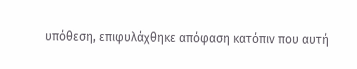υπόθεση, επιφυλάχθηκε απόφαση κατόπιν που αυτή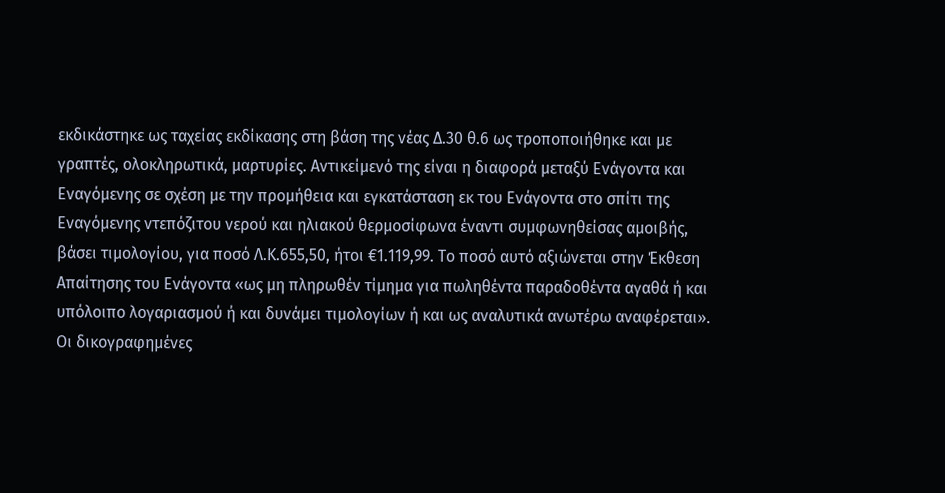εκδικάστηκε ως ταχείας εκδίκασης στη βάση της νέας Δ.30 θ.6 ως τροποποιήθηκε και με γραπτές, ολοκληρωτικά, μαρτυρίες. Αντικείμενό της είναι η διαφορά μεταξύ Ενάγοντα και Εναγόμενης σε σχέση με την προμήθεια και εγκατάσταση εκ του Ενάγοντα στο σπίτι της Εναγόμενης ντεπόζιτου νερού και ηλιακού θερμοσίφωνα έναντι συμφωνηθείσας αμοιβής, βάσει τιμολογίου, για ποσό Λ.Κ.655,50, ήτοι €1.119,99. Το ποσό αυτό αξιώνεται στην Έκθεση Απαίτησης του Ενάγοντα «ως μη πληρωθέν τίμημα για πωληθέντα παραδοθέντα αγαθά ή και υπόλοιπο λογαριασμού ή και δυνάμει τιμολογίων ή και ως αναλυτικά ανωτέρω αναφέρεται». Οι δικογραφημένες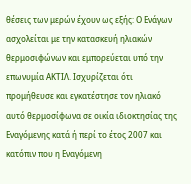θέσεις των μερών έχουν ως εξής: Ο Ενάγων ασχολείται με την κατασκευή ηλιακών θερμοσιφώνων και εμπορεύεται υπό την επωνυμία ΑΚΤΙΛ. Ισχυρίζεται ότι προμήθευσε και εγκατέστησε τον ηλιακό αυτό θερμοσίφωνα σε οικία ιδιοκτησίας της Εναγόμενης κατά ή περί το έτος 2007 και κατόπιν που η Εναγόμενη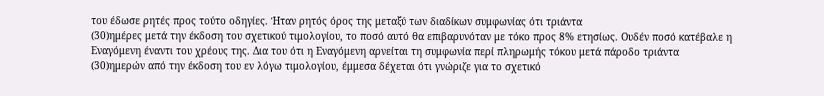του έδωσε ρητές προς τούτο οδηγίες. Ήταν ρητός όρος της μεταξύ των διαδίκων συμφωνίας ότι τριάντα
(30)ημέρες μετά την έκδοση του σχετικού τιμολογίου, το ποσό αυτό θα επιβαρυνόταν με τόκο προς 8% ετησίως. Ουδέν ποσό κατέβαλε η Εναγόμενη έναντι του χρέους της. Δια του ότι η Εναγόμενη αρνείται τη συμφωνία περί πληρωμής τόκου μετά πάροδο τριάντα
(30)ημερών από την έκδοση του εν λόγω τιμολογίου, έμμεσα δέχεται ότι γνώριζε για το σχετικό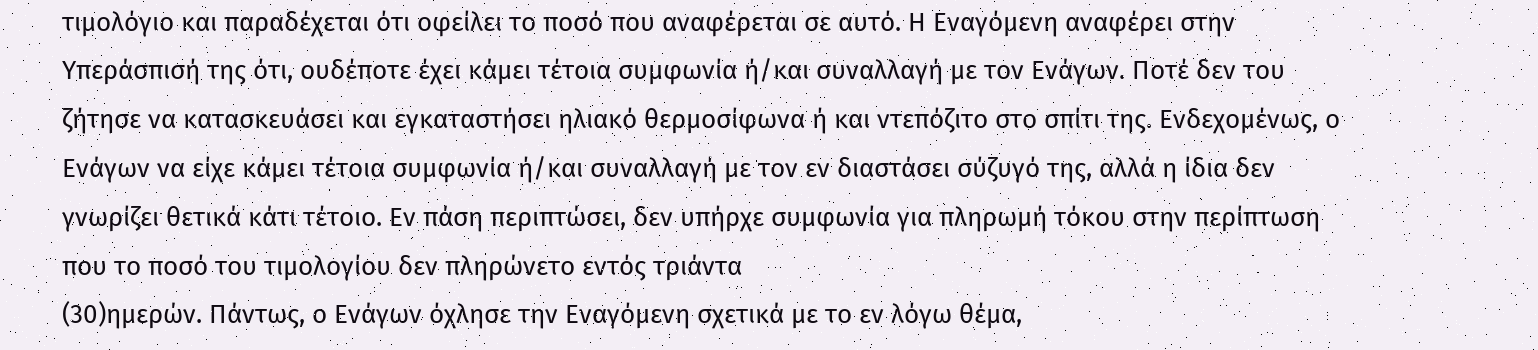τιμολόγιο και παραδέχεται ότι οφείλει το ποσό που αναφέρεται σε αυτό. Η Εναγόμενη αναφέρει στην Υπεράσπισή της ότι, ουδέποτε έχει κάμει τέτοια συμφωνία ή/και συναλλαγή με τον Ενάγων. Ποτέ δεν του ζήτησε να κατασκευάσει και εγκαταστήσει ηλιακό θερμοσίφωνα ή και ντεπόζιτο στο σπίτι της. Ενδεχομένως, ο Ενάγων να είχε κάμει τέτοια συμφωνία ή/και συναλλαγή με τον εν διαστάσει σύζυγό της, αλλά η ίδια δεν γνωρίζει θετικά κάτι τέτοιο. Εν πάση περιπτώσει, δεν υπήρχε συμφωνία για πληρωμή τόκου στην περίπτωση που το ποσό του τιμολογίου δεν πληρώνετο εντός τριάντα
(30)ημερών. Πάντως, ο Ενάγων όχλησε την Εναγόμενη σχετικά με το εν λόγω θέμα,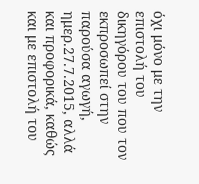όχι μόνο με την επιστολή του δικηγόρου του που τον εκπροσωπεί στην παρούσα αγωγή, ημερ.27.7.2015, αλλά και προφορικά, καθώς και με επιστολή του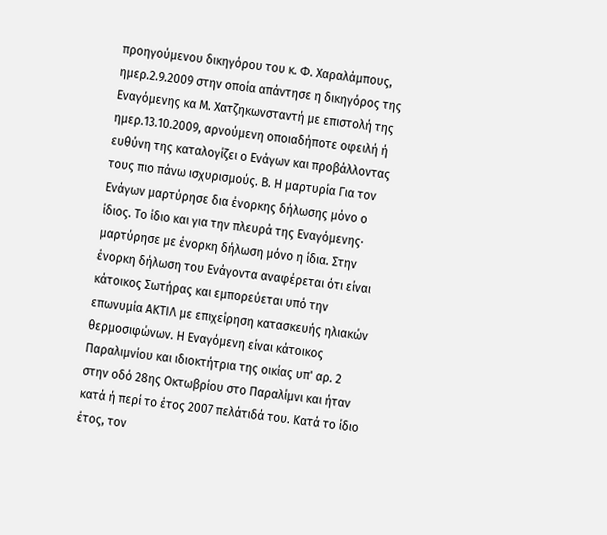προηγούμενου δικηγόρου του κ. Φ. Χαραλάμπους, ημερ.2.9.2009 στην οποία απάντησε η δικηγόρος της Εναγόμενης κα Μ. Χατζηκωνσταντή με επιστολή της ημερ.13.10.2009, αρνούμενη οποιαδήποτε οφειλή ή ευθύνη της καταλογίζει ο Ενάγων και προβάλλοντας τους πιο πάνω ισχυρισμούς. Β. Η μαρτυρία Για τον Ενάγων μαρτύρησε δια ένορκης δήλωσης μόνο ο ίδιος. Το ίδιο και για την πλευρά της Εναγόμενης∙ μαρτύρησε με ένορκη δήλωση μόνο η ίδια. Στην ένορκη δήλωση του Ενάγοντα αναφέρεται ότι είναι κάτοικος Σωτήρας και εμπορεύεται υπό την επωνυμία ΑΚΤΙΛ με επιχείρηση κατασκευής ηλιακών θερμοσιφώνων. Η Εναγόμενη είναι κάτοικος Παραλιμνίου και ιδιοκτήτρια της οικίας υπ' αρ. 2 στην οδό 28ης Οκτωβρίου στο Παραλίμνι και ήταν κατά ή περί το έτος 2007 πελάτιδά του. Κατά το ίδιο έτος, τον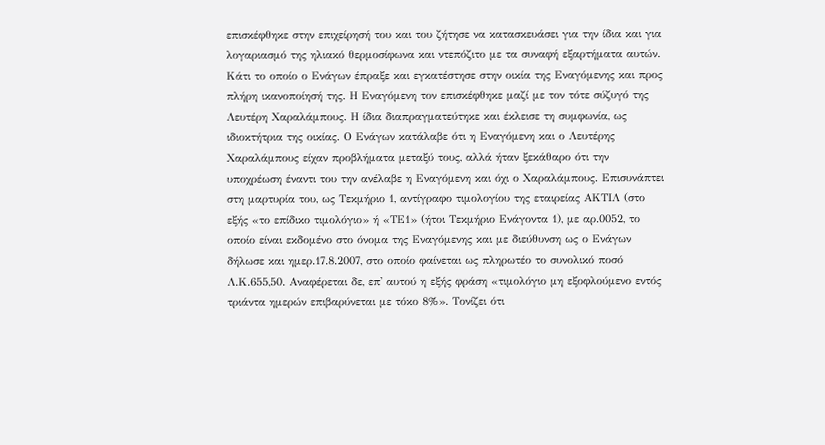επισκέφθηκε στην επιχείρησή του και του ζήτησε να κατασκευάσει για την ίδια και για λογαριασμό της ηλιακό θερμοσίφωνα και ντεπόζιτο με τα συναφή εξαρτήματα αυτών. Κάτι το οποίο ο Ενάγων έπραξε και εγκατέστησε στην οικία της Εναγόμενης και προς πλήρη ικανοποίησή της. Η Εναγόμενη τον επισκέφθηκε μαζί με τον τότε σύζυγό της Λευτέρη Χαραλάμπους. Η ίδια διαπραγματεύτηκε και έκλεισε τη συμφωνία, ως ιδιοκτήτρια της οικίας. Ο Ενάγων κατάλαβε ότι η Εναγόμενη και ο Λευτέρης Χαραλάμπους είχαν προβλήματα μεταξύ τους, αλλά ήταν ξεκάθαρο ότι την υποχρέωση έναντι του την ανέλαβε η Εναγόμενη και όχι ο Χαραλάμπους. Επισυνάπτει στη μαρτυρία του, ως Τεκμήριο 1, αντίγραφο τιμολογίου της εταιρείας ΑΚΤΙΛ (στο εξής «το επίδικο τιμολόγιο» ή «ΤΕ1» (ήτοι Τεκμήριο Ενάγοντα 1), με αρ.0052, το οποίο είναι εκδομένο στο όνομα της Εναγόμενης και με διεύθυνση ως ο Ενάγων δήλωσε και ημερ.17.8.2007, στο οποίο φαίνεται ως πληρωτέο το συνολικό ποσό Λ.Κ.655,50. Αναφέρεται δε, επ' αυτού η εξής φράση «τιμολόγιο μη εξοφλούμενο εντός τριάντα ημερών επιβαρύνεται με τόκο 8%». Τονίζει ότι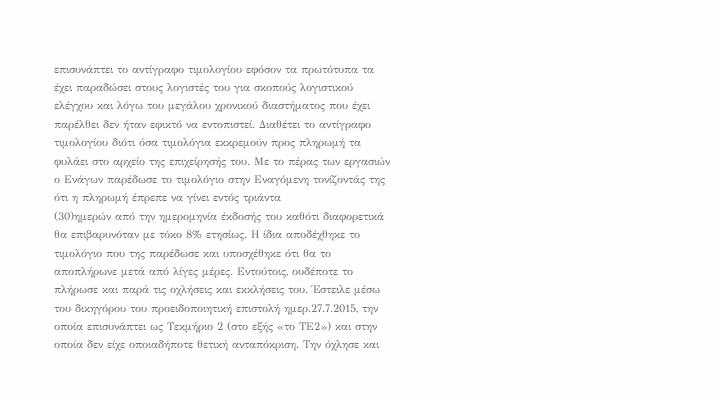επισυνάπτει το αντίγραφο τιμολογίου εφόσον τα πρωτότυπα τα έχει παραδώσει στους λογιστές του για σκοπούς λογιστικού ελέγχου και λόγω του μεγάλου χρονικού διαστήματος που έχει παρέλθει δεν ήταν εφικτό να εντοπιστεί. Διαθέτει το αντίγραφο τιμολογίου διότι όσα τιμολόγια εκκρεμούν προς πληρωμή τα φυλάει στο αρχείο της επιχείρησής του. Με το πέρας των εργασιών ο Ενάγων παρέδωσε το τιμολόγιο στην Εναγόμενη τονίζοντάς της ότι η πληρωμή έπρεπε να γίνει εντός τριάντα
(30)ημερών από την ημερομηνία έκδοσής του καθότι διαφορετικά θα επιβαρυνόταν με τόκο 8% ετησίως. Η ίδια αποδέχθηκε το τιμολόγιο που της παρέδωσε και υποσχέθηκε ότι θα το αποπλήρωνε μετά από λίγες μέρες. Εντούτοις, ουδέποτε το πλήρωσε και παρά τις οχλήσεις και εκκλήσεις του. Έστειλε μέσω του δικηγόρου του προειδοποιητική επιστολή ημερ.27.7.2015, την οποία επισυνάπτει ως Τεκμήριο 2 (στο εξής «το ΤΕ2») και στην οποία δεν είχε οποιαδήποτε θετική ανταπόκριση. Την όχλησε και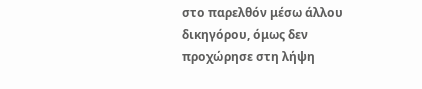στο παρελθόν μέσω άλλου δικηγόρου, όμως δεν προχώρησε στη λήψη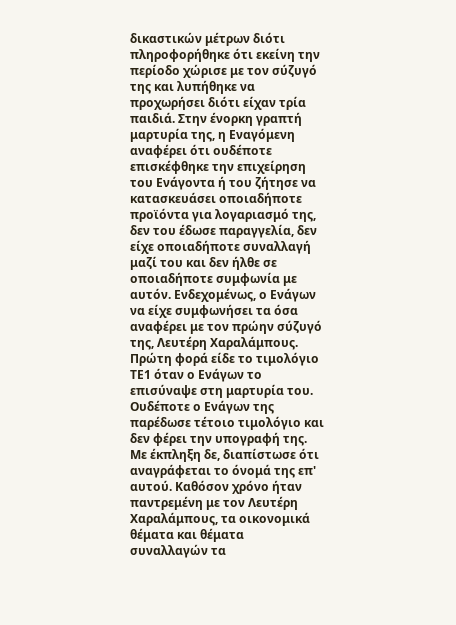δικαστικών μέτρων διότι πληροφορήθηκε ότι εκείνη την περίοδο χώρισε με τον σύζυγό της και λυπήθηκε να προχωρήσει διότι είχαν τρία παιδιά. Στην ένορκη γραπτή μαρτυρία της, η Εναγόμενη αναφέρει ότι ουδέποτε επισκέφθηκε την επιχείρηση του Ενάγοντα ή του ζήτησε να κατασκευάσει οποιαδήποτε προϊόντα για λογαριασμό της, δεν του έδωσε παραγγελία, δεν είχε οποιαδήποτε συναλλαγή μαζί του και δεν ήλθε σε οποιαδήποτε συμφωνία με αυτόν. Ενδεχομένως, ο Ενάγων να είχε συμφωνήσει τα όσα αναφέρει με τον πρώην σύζυγό της, Λευτέρη Χαραλάμπους. Πρώτη φορά είδε το τιμολόγιο ΤΕ1 όταν ο Ενάγων το επισύναψε στη μαρτυρία του. Ουδέποτε ο Ενάγων της παρέδωσε τέτοιο τιμολόγιο και δεν φέρει την υπογραφή της. Με έκπληξη δε, διαπίστωσε ότι αναγράφεται το όνομά της επ' αυτού. Καθόσον χρόνο ήταν παντρεμένη με τον Λευτέρη Χαραλάμπους, τα οικονομικά θέματα και θέματα συναλλαγών τα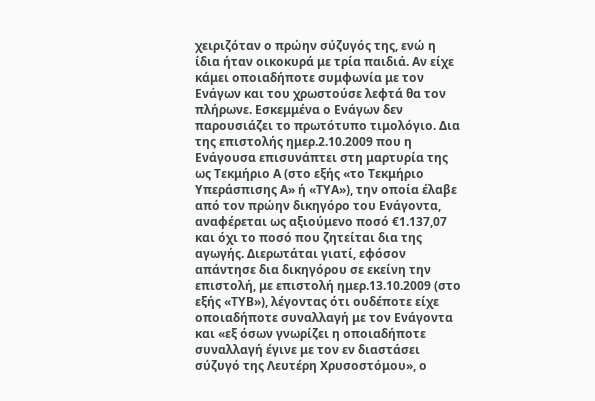χειριζόταν ο πρώην σύζυγός της, ενώ η ίδια ήταν οικοκυρά με τρία παιδιά. Αν είχε κάμει οποιαδήποτε συμφωνία με τον Ενάγων και του χρωστούσε λεφτά θα τον πλήρωνε. Εσκεμμένα ο Ενάγων δεν παρουσιάζει το πρωτότυπο τιμολόγιο. Δια της επιστολής ημερ.2.10.2009 που η Ενάγουσα επισυνάπτει στη μαρτυρία της ως Τεκμήριο Α (στο εξής «το Τεκμήριο Υπεράσπισης Α» ή «ΤΥΑ»), την οποία έλαβε από τον πρώην δικηγόρο του Ενάγοντα, αναφέρεται ως αξιούμενο ποσό €1.137,07 και όχι το ποσό που ζητείται δια της αγωγής. Διερωτάται γιατί, εφόσον απάντησε δια δικηγόρου σε εκείνη την επιστολή, με επιστολή ημερ.13.10.2009 (στο εξής «ΤΥΒ»), λέγοντας ότι ουδέποτε είχε οποιαδήποτε συναλλαγή με τον Ενάγοντα και «εξ όσων γνωρίζει η οποιαδήποτε συναλλαγή έγινε με τον εν διαστάσει σύζυγό της Λευτέρη Χρυσοστόμου», ο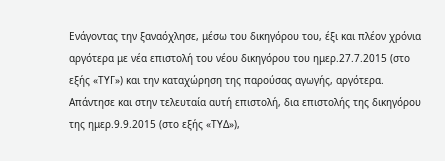Ενάγοντας την ξαναόχλησε, μέσω του δικηγόρου του, έξι και πλέον χρόνια αργότερα με νέα επιστολή του νέου δικηγόρου του ημερ.27.7.2015 (στο εξής «ΤΥΓ») και την καταχώρηση της παρούσας αγωγής, αργότερα. Απάντησε και στην τελευταία αυτή επιστολή, δια επιστολής της δικηγόρου της ημερ.9.9.2015 (στο εξής «ΤΥΔ»),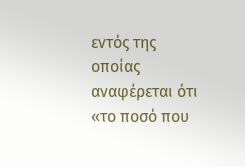εντός της οποίας αναφέρεται ότι «το ποσό που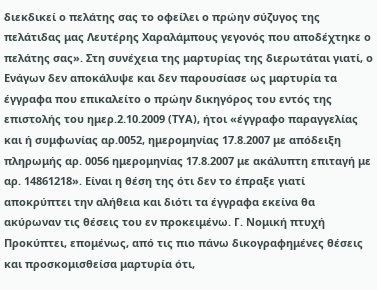διεκδικεί ο πελάτης σας το οφείλει ο πρώην σύζυγος της πελάτιδας μας Λευτέρης Χαραλάμπους γεγονός που αποδέχτηκε ο πελάτης σας». Στη συνέχεια της μαρτυρίας της διερωτάται γιατί, ο Ενάγων δεν αποκάλυψε και δεν παρουσίασε ως μαρτυρία τα έγγραφα που επικαλείτο ο πρώην δικηγόρος του εντός της επιστολής του ημερ.2.10.2009 (ΤΥΑ), ήτοι «έγγραφο παραγγελίας και ή συμφωνίας αρ.0052, ημερομηνίας 17.8.2007 με απόδειξη πληρωμής αρ. 0056 ημερομηνίας 17.8.2007 με ακάλυπτη επιταγή με αρ. 14861218». Είναι η θέση της ότι δεν το έπραξε γιατί αποκρύπτει την αλήθεια και διότι τα έγγραφα εκείνα θα ακύρωναν τις θέσεις του εν προκειμένω. Γ. Νομική πτυχή Προκύπτει, επομένως, από τις πιο πάνω δικογραφημένες θέσεις και προσκομισθείσα μαρτυρία ότι,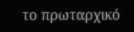το πρωταρχικό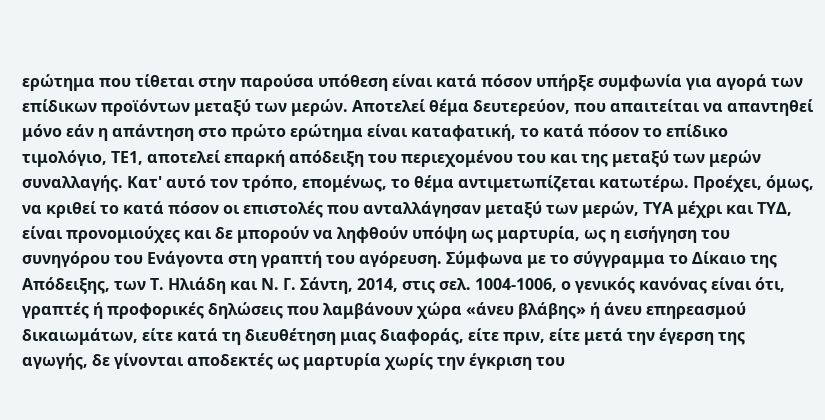ερώτημα που τίθεται στην παρούσα υπόθεση είναι κατά πόσον υπήρξε συμφωνία για αγορά των επίδικων προϊόντων μεταξύ των μερών. Αποτελεί θέμα δευτερεύον, που απαιτείται να απαντηθεί μόνο εάν η απάντηση στο πρώτο ερώτημα είναι καταφατική, το κατά πόσον το επίδικο τιμολόγιο, ΤΕ1, αποτελεί επαρκή απόδειξη του περιεχομένου του και της μεταξύ των μερών συναλλαγής. Κατ' αυτό τον τρόπο, επομένως, το θέμα αντιμετωπίζεται κατωτέρω. Προέχει, όμως, να κριθεί το κατά πόσον οι επιστολές που ανταλλάγησαν μεταξύ των μερών, ΤΥΑ μέχρι και ΤΥΔ, είναι προνομιούχες και δε μπορούν να ληφθούν υπόψη ως μαρτυρία, ως η εισήγηση του συνηγόρου του Ενάγοντα στη γραπτή του αγόρευση. Σύμφωνα με το σύγγραμμα το Δίκαιο της Απόδειξης, των Τ. Ηλιάδη και Ν. Γ. Σάντη, 2014, στις σελ. 1004-1006, ο γενικός κανόνας είναι ότι, γραπτές ή προφορικές δηλώσεις που λαμβάνουν χώρα «άνευ βλάβης» ή άνευ επηρεασμού δικαιωμάτων, είτε κατά τη διευθέτηση μιας διαφοράς, είτε πριν, είτε μετά την έγερση της αγωγής, δε γίνονται αποδεκτές ως μαρτυρία χωρίς την έγκριση του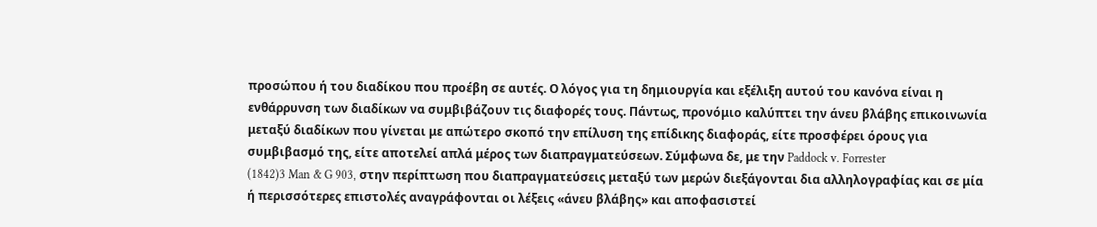προσώπου ή του διαδίκου που προέβη σε αυτές. Ο λόγος για τη δημιουργία και εξέλιξη αυτού του κανόνα είναι η ενθάρρυνση των διαδίκων να συμβιβάζουν τις διαφορές τους. Πάντως, προνόμιο καλύπτει την άνευ βλάβης επικοινωνία μεταξύ διαδίκων που γίνεται με απώτερο σκοπό την επίλυση της επίδικης διαφοράς, είτε προσφέρει όρους για συμβιβασμό της, είτε αποτελεί απλά μέρος των διαπραγματεύσεων. Σύμφωνα δε, με την Paddock v. Forrester
(1842)3 Man & G 903, στην περίπτωση που διαπραγματεύσεις μεταξύ των μερών διεξάγονται δια αλληλογραφίας και σε μία ή περισσότερες επιστολές αναγράφονται οι λέξεις «άνευ βλάβης» και αποφασιστεί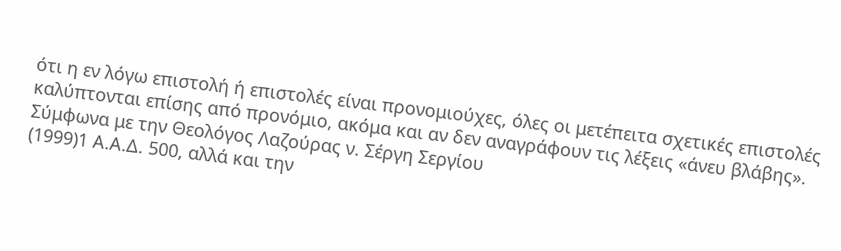ότι η εν λόγω επιστολή ή επιστολές είναι προνομιούχες, όλες οι μετέπειτα σχετικές επιστολές καλύπτονται επίσης από προνόμιο, ακόμα και αν δεν αναγράφουν τις λέξεις «άνευ βλάβης». Σύμφωνα με την Θεολόγος Λαζούρας ν. Σέργη Σεργίου
(1999)1 Α.Α.Δ. 500, αλλά και την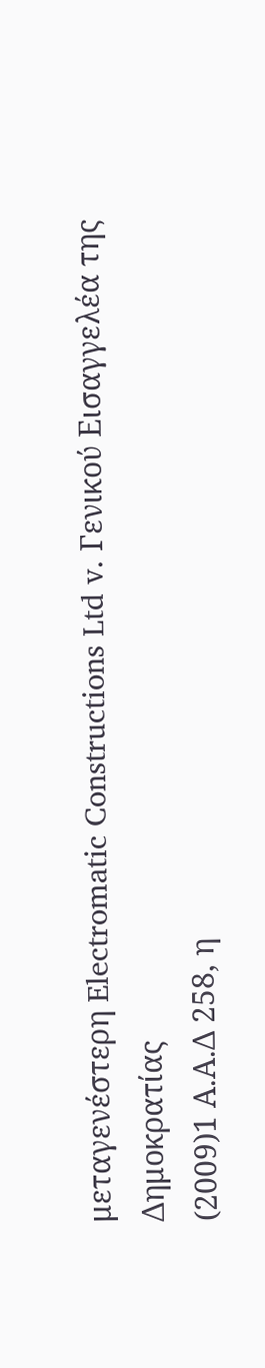μεταγενέστερη Electromatic Constructions Ltd v. Γενικού Εισαγγελέα της Δημοκρατίας
(2009)1 Α.Α.Δ 258, η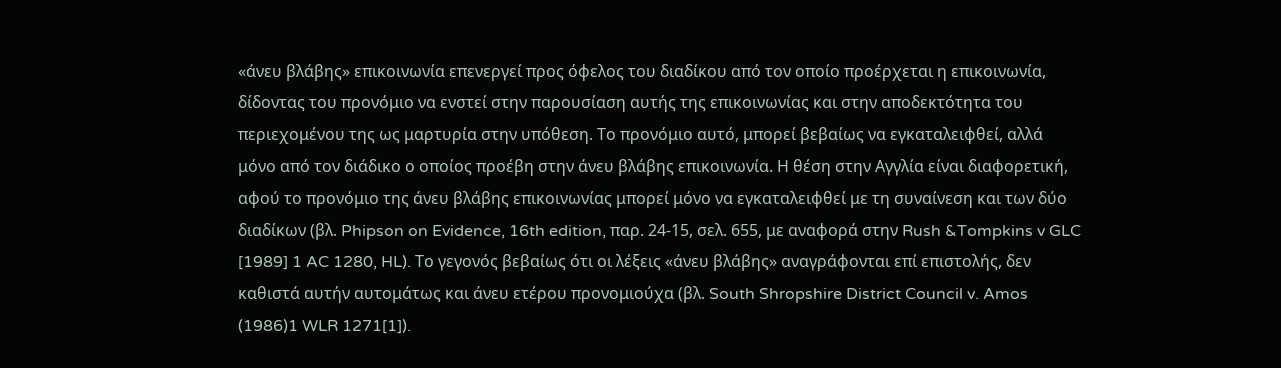«άνευ βλάβης» επικοινωνία επενεργεί προς όφελος του διαδίκου από τον οποίο προέρχεται η επικοινωνία, δίδοντας του προνόμιο να ενστεί στην παρουσίαση αυτής της επικοινωνίας και στην αποδεκτότητα του περιεχομένου της ως μαρτυρία στην υπόθεση. Το προνόμιο αυτό, μπορεί βεβαίως να εγκαταλειφθεί, αλλά μόνο από τον διάδικο ο οποίος προέβη στην άνευ βλάβης επικοινωνία. Η θέση στην Αγγλία είναι διαφορετική, αφού το προνόμιο της άνευ βλάβης επικοινωνίας μπορεί μόνο να εγκαταλειφθεί με τη συναίνεση και των δύο διαδίκων (βλ. Phipson on Evidence, 16th edition, παρ. 24-15, σελ. 655, με αναφορά στην Rush &Tompkins v GLC [1989] 1 AC 1280, HL). Το γεγονός βεβαίως ότι οι λέξεις «άνευ βλάβης» αναγράφονται επί επιστολής, δεν καθιστά αυτήν αυτομάτως και άνευ ετέρου προνομιούχα (βλ. South Shropshire District Council v. Amos
(1986)1 WLR 1271[1]).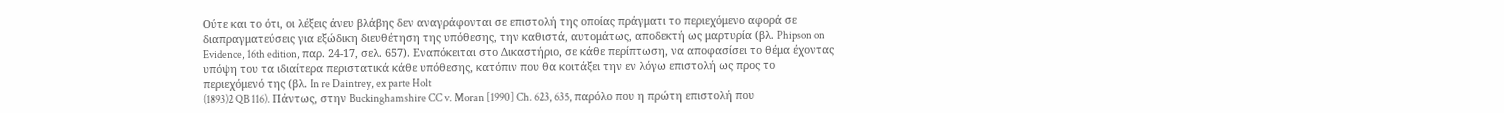Ούτε και το ότι, οι λέξεις άνευ βλάβης δεν αναγράφονται σε επιστολή της οποίας πράγματι το περιεχόμενο αφορά σε διαπραγματεύσεις για εξώδικη διευθέτηση της υπόθεσης, την καθιστά, αυτομάτως, αποδεκτή ως μαρτυρία (βλ. Phipson on Evidence, 16th edition, παρ. 24-17, σελ. 657). Εναπόκειται στο Δικαστήριο, σε κάθε περίπτωση, να αποφασίσει το θέμα έχοντας υπόψη του τα ιδιαίτερα περιστατικά κάθε υπόθεσης, κατόπιν που θα κοιτάξει την εν λόγω επιστολή ως προς το περιεχόμενό της (βλ. In re Daintrey, ex parte Holt
(1893)2 QB 116). Πάντως, στην Buckinghamshire CC v. Moran [1990] Ch. 623, 635, παρόλο που η πρώτη επιστολή που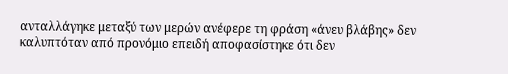ανταλλάγηκε μεταξύ των μερών ανέφερε τη φράση «άνευ βλάβης» δεν καλυπτόταν από προνόμιο επειδή αποφασίστηκε ότι δεν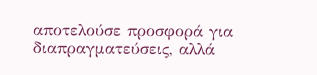αποτελούσε προσφορά για διαπραγματεύσεις, αλλά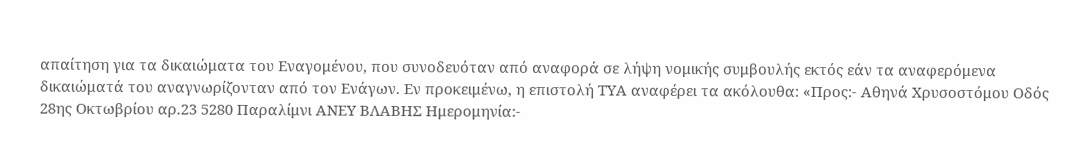απαίτηση για τα δικαιώματα του Εναγομένου, που συνοδευόταν από αναφορά σε λήψη νομικής συμβουλής εκτός εάν τα αναφερόμενα δικαιώματά του αναγνωρίζονταν από τον Ενάγων. Εν προκειμένω, η επιστολή ΤΥΑ αναφέρει τα ακόλουθα: «Προς:- Αθηνά Χρυσοστόμου Οδός 28ης Οκτωβρίου αρ.23 5280 Παραλίμνι ΑΝΕΥ ΒΛΑΒΗΣ Ημερομηνία:-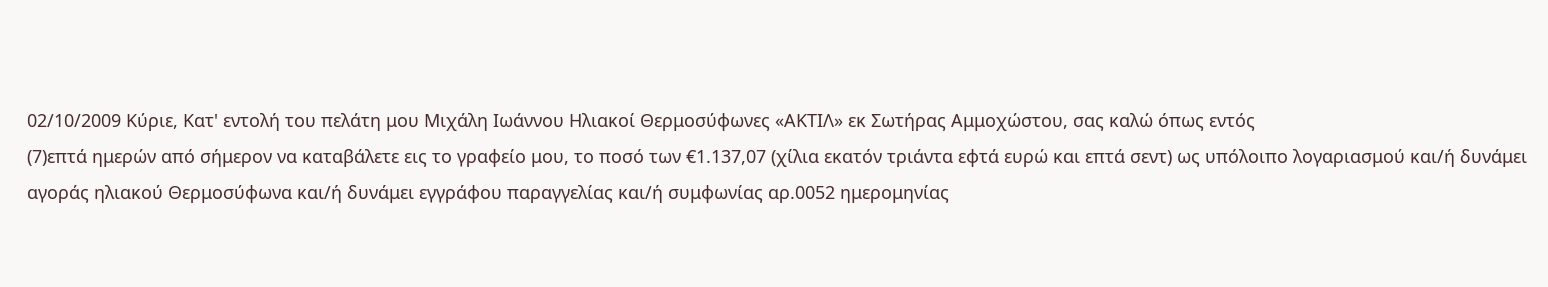02/10/2009 Κύριε, Κατ' εντολή του πελάτη μου Μιχάλη Ιωάννου Ηλιακοί Θερμοσύφωνες «ΑΚΤΙΛ» εκ Σωτήρας Αμμοχώστου, σας καλώ όπως εντός
(7)επτά ημερών από σήμερον να καταβάλετε εις το γραφείο μου, το ποσό των €1.137,07 (χίλια εκατόν τριάντα εφτά ευρώ και επτά σεντ) ως υπόλοιπο λογαριασμού και/ή δυνάμει αγοράς ηλιακού Θερμοσύφωνα και/ή δυνάμει εγγράφου παραγγελίας και/ή συμφωνίας αρ.0052 ημερομηνίας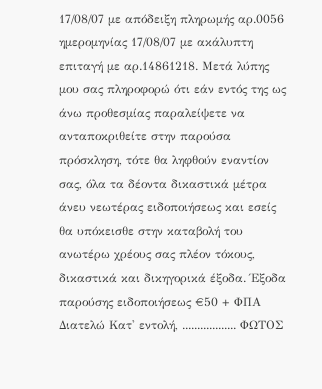17/08/07 με απόδειξη πληρωμής αρ.0056 ημερομηνίας 17/08/07 με ακάλυπτη επιταγή με αρ.14861218. Μετά λύπης μου σας πληροφορώ ότι εάν εντός της ως άνω προθεσμίας παραλείψετε να ανταποκριθείτε στην παρούσα πρόσκληση, τότε θα ληφθούν εναντίον σας, όλα τα δέοντα δικαστικά μέτρα άνευ νεωτέρας ειδοποιήσεως και εσείς θα υπόκεισθε στην καταβολή του ανωτέρω χρέους σας πλέον τόκους, δικαστικά και δικηγορικά έξοδα. Έξοδα παρούσης ειδοποιήσεως €50 + ΦΠΑ Διατελώ Κατ' εντολή, .................. ΦΩΤΟΣ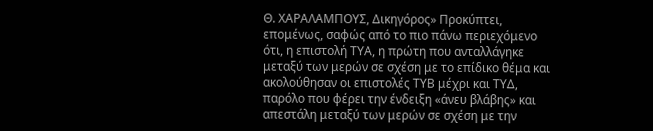Θ. ΧΑΡΑΛΑΜΠΟΥΣ, Δικηγόρος» Προκύπτει, επομένως, σαφώς από το πιο πάνω περιεχόμενο ότι, η επιστολή ΤΥΑ, η πρώτη που ανταλλάγηκε μεταξύ των μερών σε σχέση με το επίδικο θέμα και ακολούθησαν οι επιστολές ΤΥΒ μέχρι και ΤΥΔ, παρόλο που φέρει την ένδειξη «άνευ βλάβης» και απεστάλη μεταξύ των μερών σε σχέση με την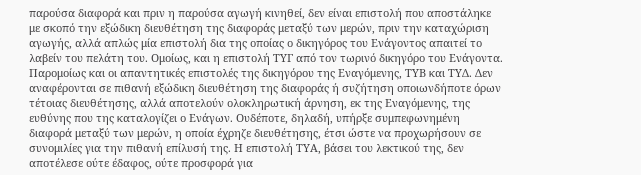παρούσα διαφορά και πριν η παρούσα αγωγή κινηθεί, δεν είναι επιστολή που αποστάληκε με σκοπό την εξώδικη διευθέτηση της διαφοράς μεταξύ των μερών, πριν την καταχώριση αγωγής, αλλά απλώς μία επιστολή δια της οποίας ο δικηγόρος του Ενάγοντος απαιτεί το λαβείν του πελάτη του. Ομοίως, και η επιστολή ΤΥΓ από τον τωρινό δικηγόρο του Ενάγοντα. Παρομοίως και οι απαντητικές επιστολές της δικηγόρου της Εναγόμενης, ΤΥΒ και ΤΥΔ. Δεν αναφέρονται σε πιθανή εξώδικη διευθέτηση της διαφοράς ή συζήτηση οποιωνδήποτε όρων τέτοιας διευθέτησης, αλλά αποτελούν ολοκληρωτική άρνηση, εκ της Εναγόμενης, της ευθύνης που της καταλογίζει ο Ενάγων. Ουδέποτε, δηλαδή, υπήρξε συμπεφωνημένη διαφορά μεταξύ των μερών, η οποία έχρηζε διευθέτησης, έτσι ώστε να προχωρήσουν σε συνομιλίες για την πιθανή επίλυσή της. Η επιστολή ΤΥΑ, βάσει του λεκτικού της, δεν αποτέλεσε ούτε έδαφος, ούτε προσφορά για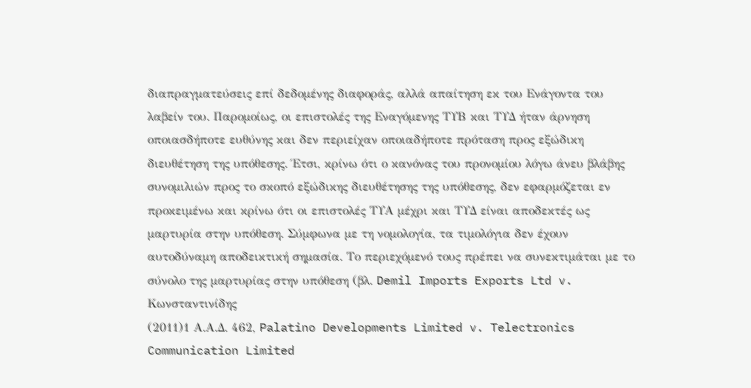διαπραγματεύσεις επί δεδομένης διαφοράς, αλλά απαίτηση εκ του Ενάγοντα του λαβείν του. Παρομοίως, οι επιστολές της Εναγόμενης ΤΥΒ και ΤΥΔ ήταν άρνηση οποιασδήποτε ευθύνης και δεν περιείχαν οποιαδήποτε πρόταση προς εξώδικη διευθέτηση της υπόθεσης. Έτσι, κρίνω ότι ο κανόνας του προνομίου λόγω άνευ βλάβης συνομιλιών προς το σκοπό εξώδικης διευθέτησης της υπόθεσης, δεν εφαρμόζεται εν προκειμένω και κρίνω ότι οι επιστολές ΤΥΑ μέχρι και ΤΥΔ είναι αποδεκτές ως μαρτυρία στην υπόθεση. Σύμφωνα με τη νομολογία, τα τιμολόγια δεν έχουν αυτοδύναμη αποδεικτική σημασία. Το περιεχόμενό τους πρέπει να συνεκτιμάται με το σύνολο της μαρτυρίας στην υπόθεση (βλ. Demil Imports Exports Ltd v. Κωνσταντινίδης
(2011)1 Α.Α.Δ. 462, Palatino Developments Limited v. Telectronics Communication Limited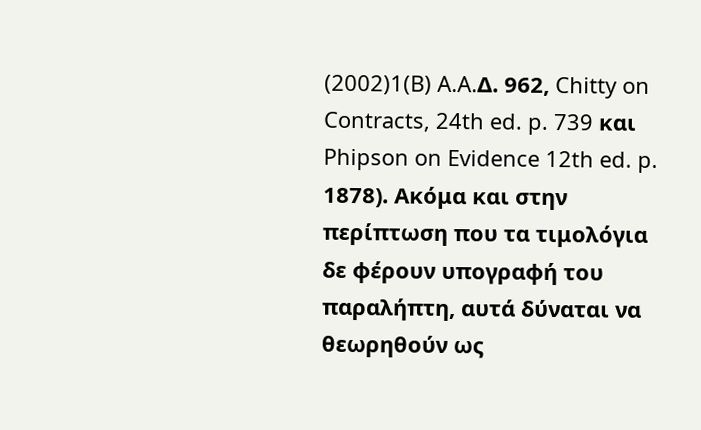(2002)1(B) A.A.Δ. 962, Chitty on Contracts, 24th ed. p. 739 και Phipson on Evidence 12th ed. p. 1878). Ακόμα και στην περίπτωση που τα τιμολόγια δε φέρουν υπογραφή του παραλήπτη, αυτά δύναται να θεωρηθούν ως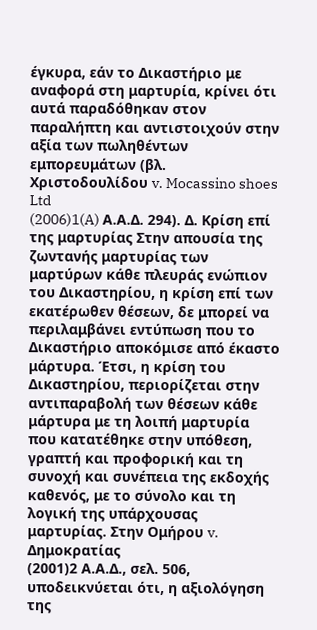έγκυρα, εάν το Δικαστήριο με αναφορά στη μαρτυρία, κρίνει ότι αυτά παραδόθηκαν στον παραλήπτη και αντιστοιχούν στην αξία των πωληθέντων εμπορευμάτων (βλ. Χριστοδουλίδου v. Mocassino shoes Ltd
(2006)1(A) Α.Α.Δ. 294). Δ. Κρίση επί της μαρτυρίας Στην απουσία της ζωντανής μαρτυρίας των μαρτύρων κάθε πλευράς ενώπιον του Δικαστηρίου, η κρίση επί των εκατέρωθεν θέσεων, δε μπορεί να περιλαμβάνει εντύπωση που το Δικαστήριο αποκόμισε από έκαστο μάρτυρα. Έτσι, η κρίση του Δικαστηρίου, περιορίζεται στην αντιπαραβολή των θέσεων κάθε μάρτυρα με τη λοιπή μαρτυρία που κατατέθηκε στην υπόθεση, γραπτή και προφορική και τη συνοχή και συνέπεια της εκδοχής καθενός, με το σύνολο και τη λογική της υπάρχουσας μαρτυρίας. Στην Ομήρου v. Δημοκρατίας
(2001)2 Α.Α.Δ., σελ. 506, υποδεικνύεται ότι, η αξιολόγηση της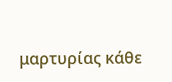μαρτυρίας κάθε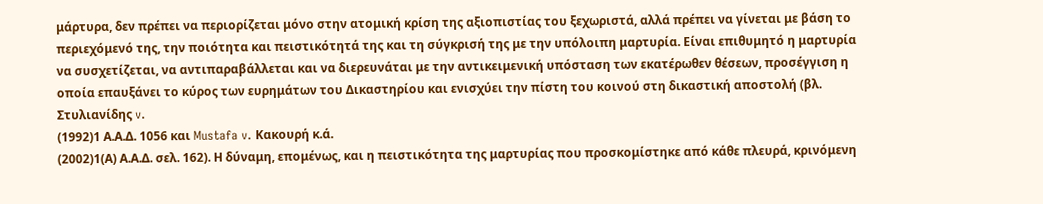μάρτυρα, δεν πρέπει να περιορίζεται μόνο στην ατομική κρίση της αξιοπιστίας του ξεχωριστά, αλλά πρέπει να γίνεται με βάση το περιεχόμενό της, την ποιότητα και πειστικότητά της και τη σύγκρισή της με την υπόλοιπη μαρτυρία. Είναι επιθυμητό η μαρτυρία να συσχετίζεται, να αντιπαραβάλλεται και να διερευνάται με την αντικειμενική υπόσταση των εκατέρωθεν θέσεων, προσέγγιση η οποία επαυξάνει το κύρος των ευρημάτων του Δικαστηρίου και ενισχύει την πίστη του κοινού στη δικαστική αποστολή (βλ. Στυλιανίδης v.
(1992)1 Α.Α.Δ. 1056 και Mustafa v. Κακουρή κ.ά.
(2002)1(Α) Α.Α.Δ. σελ. 162). Η δύναμη, επομένως, και η πειστικότητα της μαρτυρίας που προσκομίστηκε από κάθε πλευρά, κρινόμενη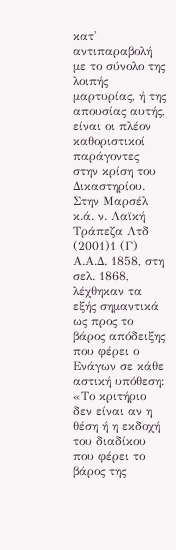κατ' αντιπαραβολή με το σύνολο της λοιπής μαρτυρίας, ή της απουσίας αυτής, είναι οι πλέον καθοριστικοί παράγοντες στην κρίση του Δικαστηρίου. Στην Μαρσέλ κ.ά. ν. Λαϊκή Τράπεζα Λτδ
(2001)1 (Γ) Α.Α.Δ. 1858, στη σελ. 1868, λέχθηκαν τα εξής σημαντικά ως προς το βάρος απόδειξης που φέρει ο Ενάγων σε κάθε αστική υπόθεση: «Το κριτήριο δεν είναι αν η θέση ή η εκδοχή του διαδίκου που φέρει το βάρος της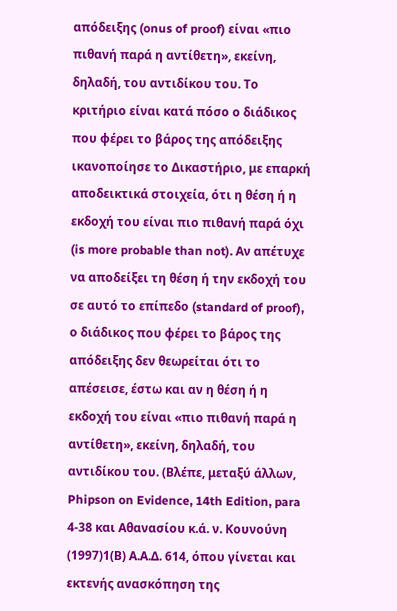απόδειξης (onus of proof) είναι «πιο πιθανή παρά η αντίθετη», εκείνη, δηλαδή, του αντιδίκου του. Το κριτήριο είναι κατά πόσο ο διάδικος που φέρει το βάρος της απόδειξης ικανοποίησε το Δικαστήριο, με επαρκή αποδεικτικά στοιχεία, ότι η θέση ή η εκδοχή του είναι πιο πιθανή παρά όχι (is more probable than not). Αν απέτυχε να αποδείξει τη θέση ή την εκδοχή του σε αυτό το επίπεδο (standard of proof), ο διάδικος που φέρει το βάρος της απόδειξης δεν θεωρείται ότι το απέσεισε, έστω και αν η θέση ή η εκδοχή του είναι «πιο πιθανή παρά η αντίθετη», εκείνη, δηλαδή, του αντιδίκου του. (Βλέπε, μεταξύ άλλων, Phipson on Evidence, 14th Edition, para 4-38 και Αθανασίου κ.ά. ν. Κουνούνη
(1997)1(Β) Α.Α.Δ. 614, όπου γίνεται και εκτενής ανασκόπηση της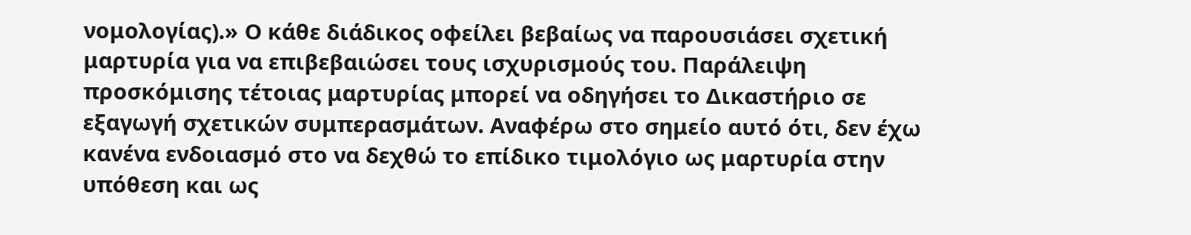νομολογίας).» Ο κάθε διάδικος οφείλει βεβαίως να παρουσιάσει σχετική μαρτυρία για να επιβεβαιώσει τους ισχυρισμούς του. Παράλειψη προσκόμισης τέτοιας μαρτυρίας μπορεί να οδηγήσει το Δικαστήριο σε εξαγωγή σχετικών συμπερασμάτων. Αναφέρω στο σημείο αυτό ότι, δεν έχω κανένα ενδοιασμό στο να δεχθώ το επίδικο τιμολόγιο ως μαρτυρία στην υπόθεση και ως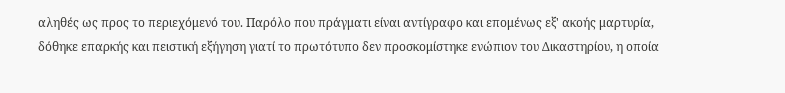αληθές ως προς το περιεχόμενό του. Παρόλο που πράγματι είναι αντίγραφο και επομένως εξ' ακοής μαρτυρία, δόθηκε επαρκής και πειστική εξήγηση γιατί το πρωτότυπο δεν προσκομίστηκε ενώπιον του Δικαστηρίου, η οποία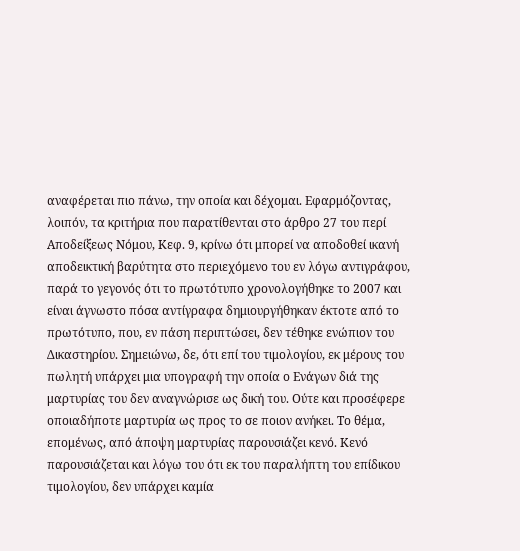αναφέρεται πιο πάνω, την οποία και δέχομαι. Εφαρμόζοντας, λοιπόν, τα κριτήρια που παρατίθενται στο άρθρο 27 του περί Αποδείξεως Νόμου, Κεφ. 9, κρίνω ότι μπορεί να αποδοθεί ικανή αποδεικτική βαρύτητα στο περιεχόμενο του εν λόγω αντιγράφου, παρά το γεγονός ότι το πρωτότυπο χρονολογήθηκε το 2007 και είναι άγνωστο πόσα αντίγραφα δημιουργήθηκαν έκτοτε από το πρωτότυπο, που, εν πάση περιπτώσει, δεν τέθηκε ενώπιον του Δικαστηρίου. Σημειώνω, δε, ότι επί του τιμολογίου, εκ μέρους του πωλητή υπάρχει μια υπογραφή την οποία ο Ενάγων διά της μαρτυρίας του δεν αναγνώρισε ως δική του. Ούτε και προσέφερε οποιαδήποτε μαρτυρία ως προς το σε ποιον ανήκει. Το θέμα, επομένως, από άποψη μαρτυρίας παρουσιάζει κενό. Κενό παρουσιάζεται και λόγω του ότι εκ του παραλήπτη του επίδικου τιμολογίου, δεν υπάρχει καμία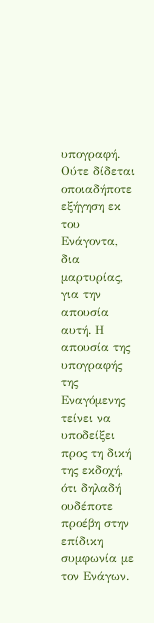υπογραφή. Ούτε δίδεται οποιαδήποτε εξήγηση εκ του Ενάγοντα, δια μαρτυρίας, για την απουσία αυτή. Η απουσία της υπογραφής της Εναγόμενης τείνει να υποδείξει προς τη δική της εκδοχή, ότι δηλαδή ουδέποτε προέβη στην επίδικη συμφωνία με τον Ενάγων.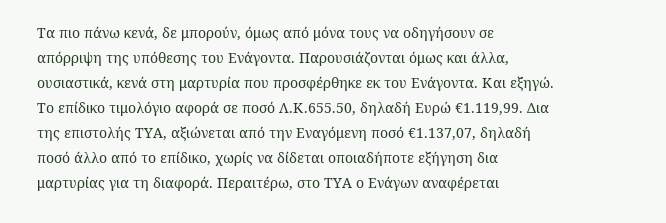Τα πιο πάνω κενά, δε μπορούν, όμως από μόνα τους να οδηγήσουν σε απόρριψη της υπόθεσης του Ενάγοντα. Παρουσιάζονται όμως και άλλα, ουσιαστικά, κενά στη μαρτυρία που προσφέρθηκε εκ του Ενάγοντα. Και εξηγώ. Το επίδικο τιμολόγιο αφορά σε ποσό Λ.Κ.655.50, δηλαδή Ευρώ €1.119,99. Δια της επιστολής ΤΥΑ, αξιώνεται από την Εναγόμενη ποσό €1.137,07, δηλαδή ποσό άλλο από το επίδικο, χωρίς να δίδεται οποιαδήποτε εξήγηση δια μαρτυρίας για τη διαφορά. Περαιτέρω, στο ΤΥΑ ο Ενάγων αναφέρεται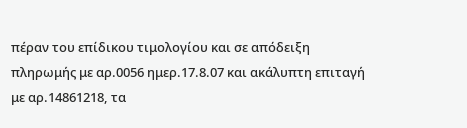πέραν του επίδικου τιμολογίου και σε απόδειξη πληρωμής με αρ.0056 ημερ.17.8.07 και ακάλυπτη επιταγή με αρ.14861218, τα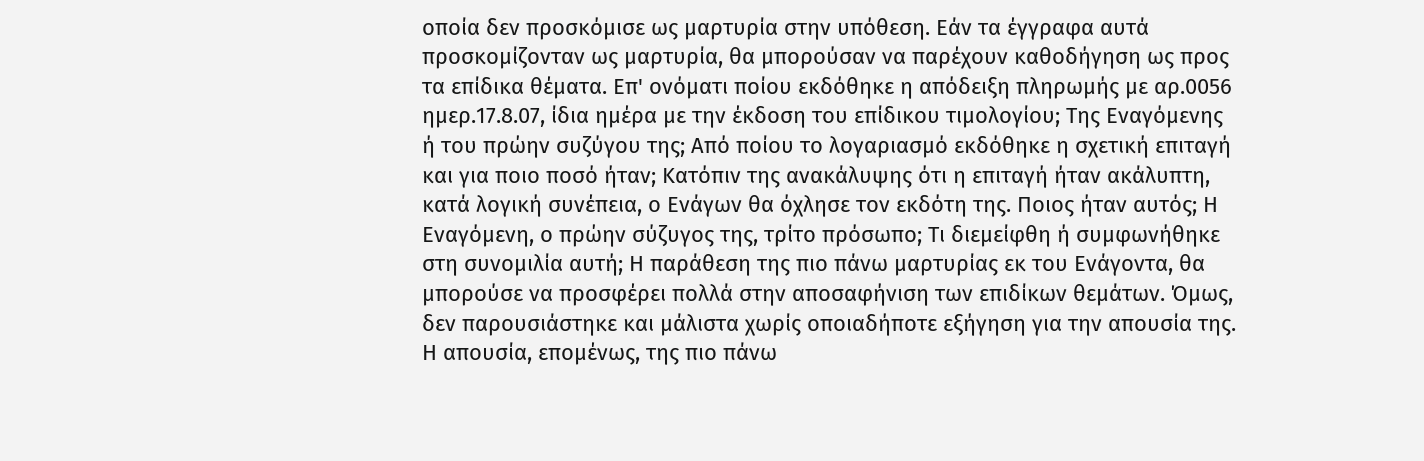οποία δεν προσκόμισε ως μαρτυρία στην υπόθεση. Εάν τα έγγραφα αυτά προσκομίζονταν ως μαρτυρία, θα μπορούσαν να παρέχουν καθοδήγηση ως προς τα επίδικα θέματα. Επ' ονόματι ποίου εκδόθηκε η απόδειξη πληρωμής με αρ.0056 ημερ.17.8.07, ίδια ημέρα με την έκδοση του επίδικου τιμολογίου; Της Εναγόμενης ή του πρώην συζύγου της; Από ποίου το λογαριασμό εκδόθηκε η σχετική επιταγή και για ποιο ποσό ήταν; Κατόπιν της ανακάλυψης ότι η επιταγή ήταν ακάλυπτη, κατά λογική συνέπεια, ο Ενάγων θα όχλησε τον εκδότη της. Ποιος ήταν αυτός; Η Εναγόμενη, ο πρώην σύζυγος της, τρίτο πρόσωπο; Τι διεμείφθη ή συμφωνήθηκε στη συνομιλία αυτή; Η παράθεση της πιο πάνω μαρτυρίας εκ του Ενάγοντα, θα μπορούσε να προσφέρει πολλά στην αποσαφήνιση των επιδίκων θεμάτων. Όμως, δεν παρουσιάστηκε και μάλιστα χωρίς οποιαδήποτε εξήγηση για την απουσία της. Η απουσία, επομένως, της πιο πάνω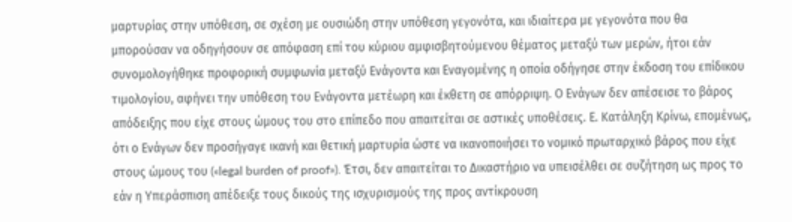μαρτυρίας στην υπόθεση, σε σχέση με ουσιώδη στην υπόθεση γεγονότα, και ιδιαίτερα με γεγονότα που θα μπορούσαν να οδηγήσουν σε απόφαση επί του κύριου αμφισβητούμενου θέματος μεταξύ των μερών, ήτοι εάν συνομολογήθηκε προφορική συμφωνία μεταξύ Ενάγοντα και Εναγομένης η οποία οδήγησε στην έκδοση του επίδικου τιμολογίου, αφήνει την υπόθεση του Ενάγοντα μετέωρη και έκθετη σε απόρριψη. Ο Ενάγων δεν απέσεισε το βάρος απόδειξης που είχε στους ώμους του στο επίπεδο που απαιτείται σε αστικές υποθέσεις. Ε. Κατάληξη Κρίνω, επομένως, ότι ο Ενάγων δεν προσήγαγε ικανή και θετική μαρτυρία ώστε να ικανοποιήσει το νομικό πρωταρχικό βάρος που είχε στους ώμους του («legal burden of proof»). Έτσι, δεν απαιτείται το Δικαστήριο να υπεισέλθει σε συζήτηση ως προς το εάν η Υπεράσπιση απέδειξε τους δικούς της ισχυρισμούς της προς αντίκρουση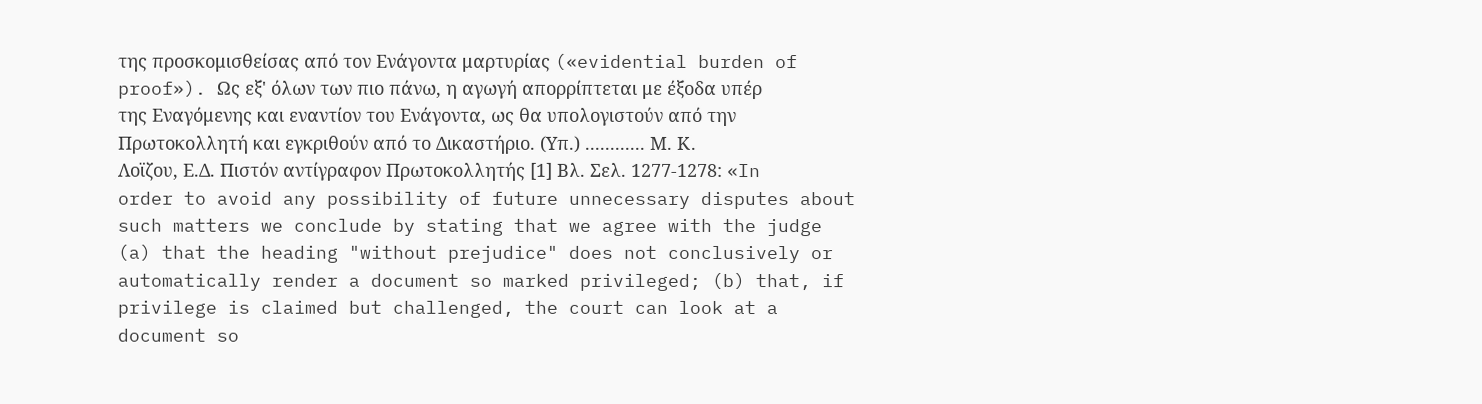της προσκομισθείσας από τον Ενάγοντα μαρτυρίας («evidential burden of proof»). Ως εξ' όλων των πιο πάνω, η αγωγή απορρίπτεται με έξοδα υπέρ της Εναγόμενης και εναντίον του Ενάγοντα, ως θα υπολογιστούν από την Πρωτοκολλητή και εγκριθούν από το Δικαστήριο. (Υπ.) ............ Μ. Κ. Λοϊζου, Ε.Δ. Πιστόν αντίγραφον Πρωτοκολλητής [1] Βλ. Σελ. 1277-1278: «In order to avoid any possibility of future unnecessary disputes about such matters we conclude by stating that we agree with the judge (a) that the heading "without prejudice" does not conclusively or automatically render a document so marked privileged; (b) that, if privilege is claimed but challenged, the court can look at a document so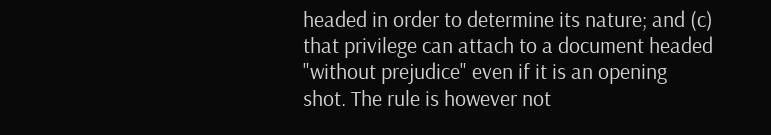headed in order to determine its nature; and (c) that privilege can attach to a document headed "without prejudice" even if it is an opening shot. The rule is however not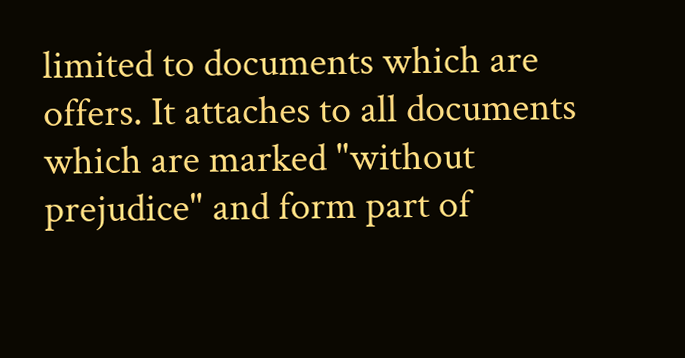limited to documents which are offers. It attaches to all documents which are marked "without prejudice" and form part of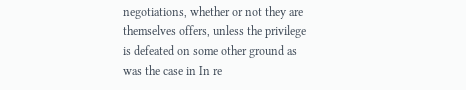negotiations, whether or not they are themselves offers, unless the privilege is defeated on some other ground as was the case in In re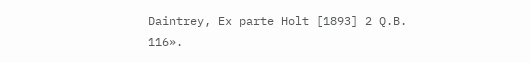Daintrey, Ex parte Holt [1893] 2 Q.B. 116».